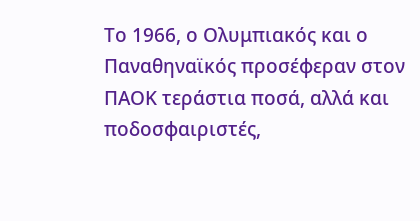Το 1966, ο Ολυμπιακός και ο Παναθηναϊκός προσέφεραν στον ΠΑΟΚ τεράστια ποσά, αλλά και ποδοσφαιριστές,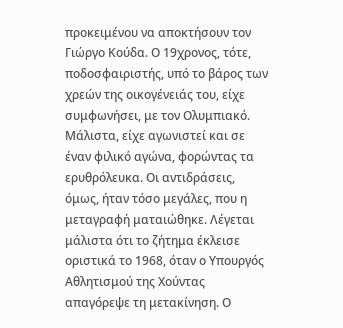προκειμένου να αποκτήσουν τον Γιώργο Κούδα. Ο 19χρονος, τότε, ποδοσφαιριστής, υπό το βάρος των χρεών της οικογένειάς του, είχε συμφωνήσει, με τον Ολυμπιακό. Μάλιστα, είχε αγωνιστεί και σε έναν φιλικό αγώνα, φορώντας τα ερυθρόλευκα. Οι αντιδράσεις, όμως, ήταν τόσο μεγάλες, που η μεταγραφή ματαιώθηκε. Λέγεται μάλιστα ότι το ζήτημα έκλεισε οριστικά το 1968, όταν ο Υπουργός Αθλητισμού της Χούντας απαγόρεψε τη μετακίνηση. Ο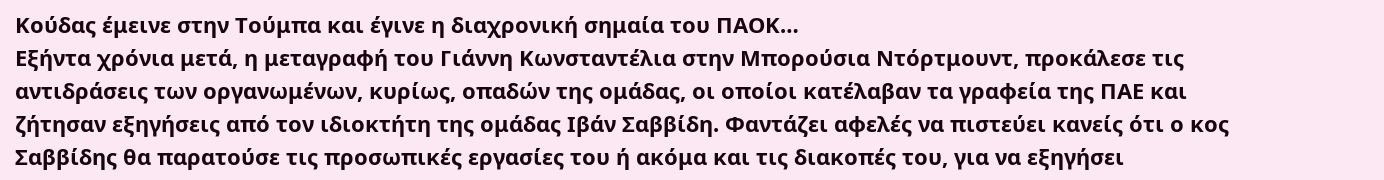Κούδας έμεινε στην Τούμπα και έγινε η διαχρονική σημαία του ΠΑΟΚ…
Εξήντα χρόνια μετά, η μεταγραφή του Γιάννη Κωνσταντέλια στην Μπορούσια Ντόρτμουντ, προκάλεσε τις αντιδράσεις των οργανωμένων, κυρίως, οπαδών της ομάδας, οι οποίοι κατέλαβαν τα γραφεία της ΠΑΕ και ζήτησαν εξηγήσεις από τον ιδιοκτήτη της ομάδας Ιβάν Σαββίδη. Φαντάζει αφελές να πιστεύει κανείς ότι ο κος Σαββίδης θα παρατούσε τις προσωπικές εργασίες του ή ακόμα και τις διακοπές του, για να εξηγήσει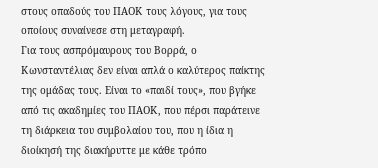στους οπαδούς του ΠΑΟΚ τους λόγους, για τους οποίους συναίνεσε στη μεταγραφή.
Για τους ασπρόμαυρους του Βορρά, ο Κωνσταντέλιας δεν είναι απλά ο καλύτερος παίκτης της ομάδας τους. Είναι το «παιδί τους», που βγήκε από τις ακαδημίες του ΠΑΟΚ, που πέρσι παράτεινε τη διάρκεια του συμβολαίου του, που η ίδια η διοίκησή της διακήρυττε με κάθε τρόπο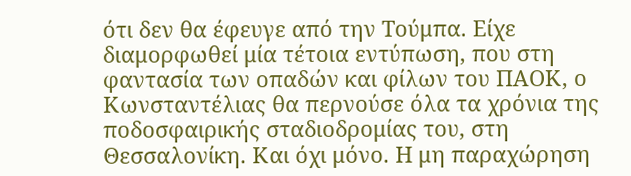ότι δεν θα έφευγε από την Τούμπα. Είχε διαμορφωθεί μία τέτοια εντύπωση, που στη φαντασία των οπαδών και φίλων του ΠΑΟΚ, ο Κωνσταντέλιας θα περνούσε όλα τα χρόνια της ποδοσφαιρικής σταδιοδρομίας του, στη Θεσσαλονίκη. Και όχι μόνο. Η μη παραχώρηση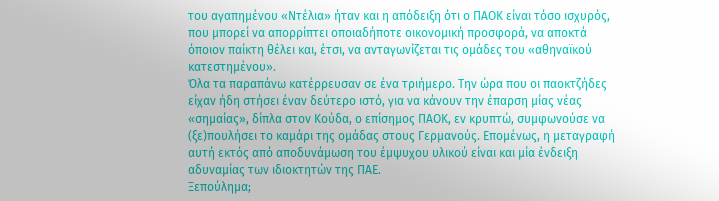του αγαπημένου «Ντέλια» ήταν και η απόδειξη ότι ο ΠΑΟΚ είναι τόσο ισχυρός, που μπορεί να απορρίπτει οποιαδήποτε οικονομική προσφορά, να αποκτά όποιον παίκτη θέλει και, έτσι, να ανταγωνίζεται τις ομάδες του «αθηναϊκού κατεστημένου».
Όλα τα παραπάνω κατέρρευσαν σε ένα τριήμερο. Την ώρα που οι παοκτζήδες είχαν ήδη στήσει έναν δεύτερο ιστό, για να κάνουν την έπαρση μίας νέας «σημαίας», δίπλα στον Κούδα, ο επίσημος ΠΑΟΚ, εν κρυπτώ, συμφωνούσε να (ξε)πουλήσει το καμάρι της ομάδας στους Γερμανούς. Επομένως, η μεταγραφή αυτή εκτός από αποδυνάμωση του έμψυχου υλικού είναι και μία ένδειξη αδυναμίας των ιδιοκτητών της ΠΑΕ.
Ξεπούλημα;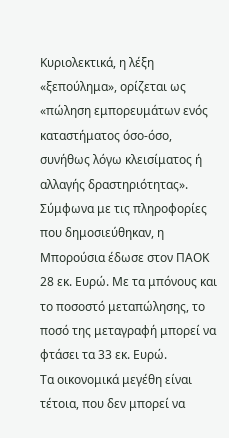Κυριολεκτικά, η λέξη «ξεπούλημα», ορίζεται ως «πώληση εμπορευμάτων ενός καταστήματος όσο-όσο, συνήθως λόγω κλεισίματος ή αλλαγής δραστηριότητας». Σύμφωνα με τις πληροφορίες που δημοσιεύθηκαν, η Μπορούσια έδωσε στον ΠΑΟΚ 28 εκ. Ευρώ. Με τα μπόνους και το ποσοστό μεταπώλησης, το ποσό της μεταγραφή μπορεί να φτάσει τα 33 εκ. Ευρώ.
Τα οικονομικά μεγέθη είναι τέτοια, που δεν μπορεί να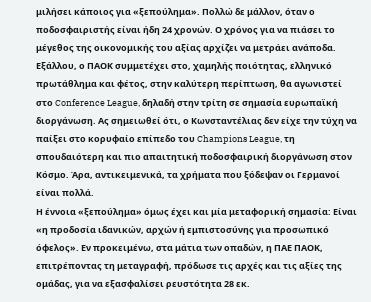μιλήσει κάποιος για «ξεπούλημα». Πολλώ δε μάλλον, όταν ο ποδοσφαιριστής είναι ήδη 24 χρονών. Ο χρόνος για να πιάσει το μέγεθος της οικονομικής του αξίας αρχίζει να μετράει ανάποδα. Εξάλλου, ο ΠΑΟΚ συμμετέχει στο, χαμηλής ποιότητας, ελληνικό πρωτάθλημα και φέτος, στην καλύτερη περίπτωση, θα αγωνιστεί στο Conference League, δηλαδή στην τρίτη σε σημασία ευρωπαϊκή διοργάνωση. Ας σημειωθεί ότι, ο Κωνσταντέλιας δεν είχε την τύχη να παίξει στο κορυφαίο επίπεδο του Champions League, τη σπουδαιότερη και πιο απαιτητική ποδοσφαιρική διοργάνωση στον Κόσμο. Άρα, αντικειμενικά, τα χρήματα που ξόδεψαν οι Γερμανοί είναι πολλά.
Η έννοια «ξεπούλημα» όμως έχει και μία μεταφορική σημασία: Είναι «η προδοσία ιδανικών, αρχών ή εμπιστοσύνης για προσωπικό όφελος». Εν προκειμένω, στα μάτια των οπαδών, η ΠΑΕ ΠΑΟΚ, επιτρέποντας τη μεταγραφή, πρόδωσε τις αρχές και τις αξίες της ομάδας, για να εξασφαλίσει ρευστότητα 28 εκ.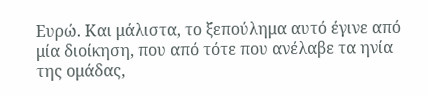Ευρώ. Και μάλιστα, το ξεπούλημα αυτό έγινε από μία διοίκηση, που από τότε που ανέλαβε τα ηνία της ομάδας,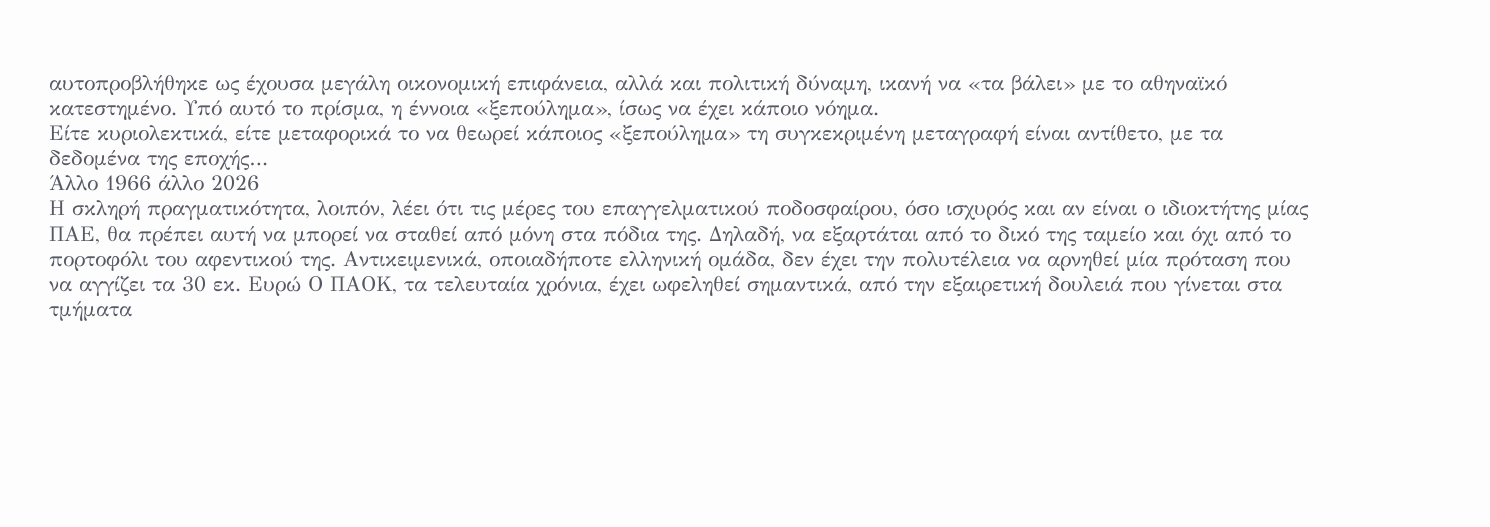αυτοπροβλήθηκε ως έχουσα μεγάλη οικονομική επιφάνεια, αλλά και πολιτική δύναμη, ικανή να «τα βάλει» με το αθηναϊκό κατεστημένο. Υπό αυτό το πρίσμα, η έννοια «ξεπούλημα», ίσως να έχει κάποιο νόημα.
Είτε κυριολεκτικά, είτε μεταφορικά το να θεωρεί κάποιος «ξεπούλημα» τη συγκεκριμένη μεταγραφή είναι αντίθετο, με τα δεδομένα της εποχής…
Άλλο 1966 άλλο 2026
Η σκληρή πραγματικότητα, λοιπόν, λέει ότι τις μέρες του επαγγελματικού ποδοσφαίρου, όσο ισχυρός και αν είναι ο ιδιοκτήτης μίας ΠΑΕ, θα πρέπει αυτή να μπορεί να σταθεί από μόνη στα πόδια της. Δηλαδή, να εξαρτάται από το δικό της ταμείο και όχι από το πορτοφόλι του αφεντικού της. Αντικειμενικά, οποιαδήποτε ελληνική ομάδα, δεν έχει την πολυτέλεια να αρνηθεί μία πρόταση που να αγγίζει τα 30 εκ. Ευρώ Ο ΠΑΟΚ, τα τελευταία χρόνια, έχει ωφεληθεί σημαντικά, από την εξαιρετική δουλειά που γίνεται στα τμήματα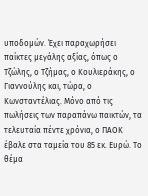υποδομών. Έχει παραχωρήσει παίκτες μεγάλης αξίας, όπως ο Τζώλης, ο Τζήμας, ο Κουλιεράκης, ο Γιαννούλης και, τώρα, ο Κωνσταντέλιας. Μόνο από τις πωλήσεις των παραπάνω παικτών, τα τελευταία πέντε χρόνια, ο ΠΑΟΚ έβαλε στα ταμεία του 85 εκ. Ευρώ. Το θέμα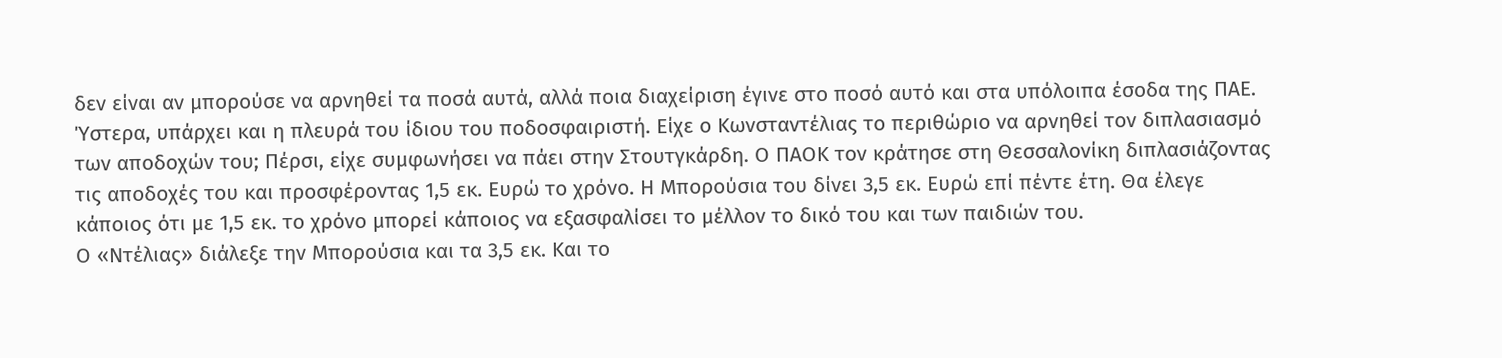δεν είναι αν μπορούσε να αρνηθεί τα ποσά αυτά, αλλά ποια διαχείριση έγινε στο ποσό αυτό και στα υπόλοιπα έσοδα της ΠΑΕ.
Ύστερα, υπάρχει και η πλευρά του ίδιου του ποδοσφαιριστή. Είχε ο Κωνσταντέλιας το περιθώριο να αρνηθεί τον διπλασιασμό των αποδοχών του; Πέρσι, είχε συμφωνήσει να πάει στην Στουτγκάρδη. Ο ΠΑΟΚ τον κράτησε στη Θεσσαλονίκη διπλασιάζοντας τις αποδοχές του και προσφέροντας 1,5 εκ. Ευρώ το χρόνο. Η Μπορούσια του δίνει 3,5 εκ. Ευρώ επί πέντε έτη. Θα έλεγε κάποιος ότι με 1,5 εκ. το χρόνο μπορεί κάποιος να εξασφαλίσει το μέλλον το δικό του και των παιδιών του.
Ο «Ντέλιας» διάλεξε την Μπορούσια και τα 3,5 εκ. Και το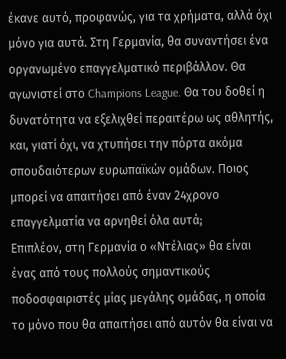έκανε αυτό, προφανώς, για τα χρήματα, αλλά όχι μόνο για αυτά. Στη Γερμανία, θα συναντήσει ένα οργανωμένο επαγγελματικό περιβάλλον. Θα αγωνιστεί στο Champions League. Θα του δοθεί η δυνατότητα να εξελιχθεί περαιτέρω ως αθλητής, και, γιατί όχι, να χτυπήσει την πόρτα ακόμα σπουδαιότερων ευρωπαϊκών ομάδων. Ποιος μπορεί να απαιτήσει από έναν 24χρονο επαγγελματία να αρνηθεί όλα αυτά;
Επιπλέον, στη Γερμανία ο «Ντέλιας» θα είναι ένας από τους πολλούς σημαντικούς ποδοσφαιριστές μίας μεγάλης ομάδας, η οποία το μόνο που θα απαιτήσει από αυτόν θα είναι να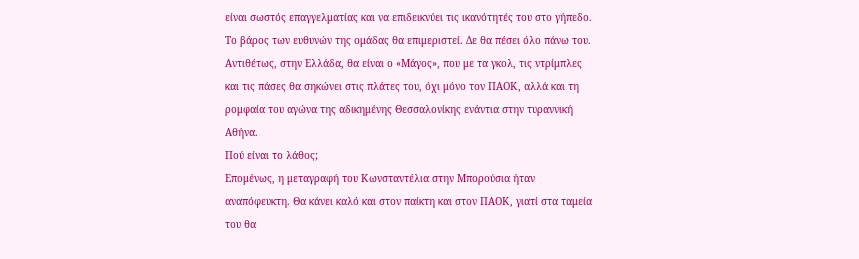είναι σωστός επαγγελματίας και να επιδεικνύει τις ικανότητές του στο γήπεδο. Το βάρος των ευθυνών της ομάδας θα επιμεριστεί. Δε θα πέσει όλο πάνω του. Αντιθέτως, στην Ελλάδα, θα είναι ο «Μάγος», που με τα γκολ, τις ντρίμπλες και τις πάσες θα σηκώνει στις πλάτες του, όχι μόνο τον ΠΑΟΚ, αλλά και τη ρομφαία του αγώνα της αδικημένης Θεσσαλονίκης ενάντια στην τυραννική Αθήνα.
Πού είναι το λάθος;
Επομένως, η μεταγραφή του Κωνσταντέλια στην Μπορούσια ήταν αναπόφευκτη. Θα κάνει καλό και στον παίκτη και στον ΠΑΟΚ, γιατί στα ταμεία του θα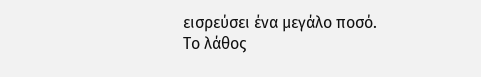εισρεύσει ένα μεγάλο ποσό. Το λάθος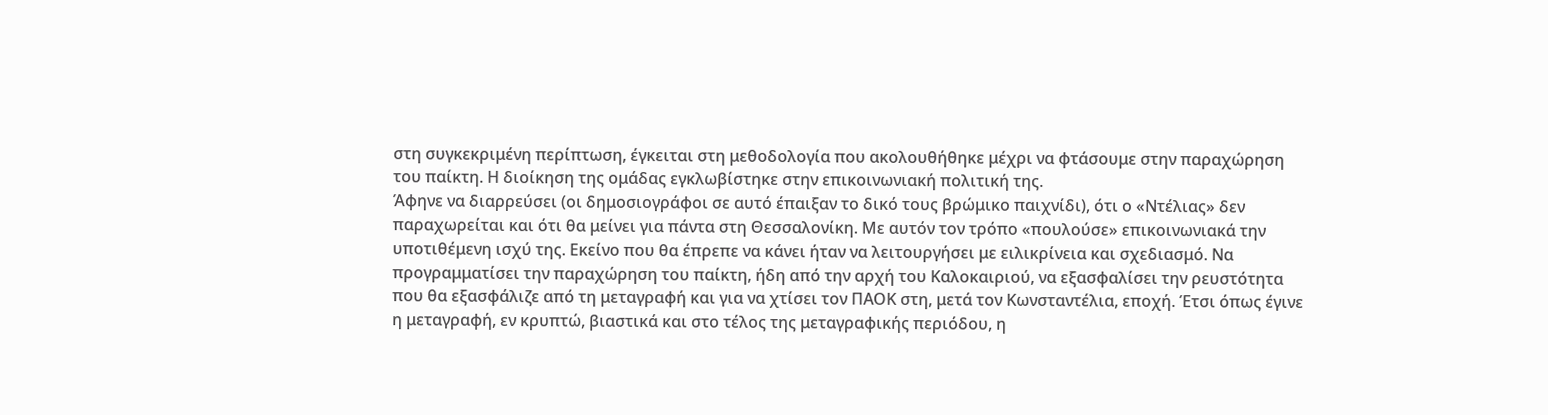στη συγκεκριμένη περίπτωση, έγκειται στη μεθοδολογία που ακολουθήθηκε μέχρι να φτάσουμε στην παραχώρηση του παίκτη. Η διοίκηση της ομάδας εγκλωβίστηκε στην επικοινωνιακή πολιτική της.
Άφηνε να διαρρεύσει (οι δημοσιογράφοι σε αυτό έπαιξαν το δικό τους βρώμικο παιχνίδι), ότι ο «Ντέλιας» δεν παραχωρείται και ότι θα μείνει για πάντα στη Θεσσαλονίκη. Με αυτόν τον τρόπο «πουλούσε» επικοινωνιακά την υποτιθέμενη ισχύ της. Εκείνο που θα έπρεπε να κάνει ήταν να λειτουργήσει με ειλικρίνεια και σχεδιασμό. Να προγραμματίσει την παραχώρηση του παίκτη, ήδη από την αρχή του Καλοκαιριού, να εξασφαλίσει την ρευστότητα που θα εξασφάλιζε από τη μεταγραφή και για να χτίσει τον ΠΑΟΚ στη, μετά τον Κωνσταντέλια, εποχή. Έτσι όπως έγινε η μεταγραφή, εν κρυπτώ, βιαστικά και στο τέλος της μεταγραφικής περιόδου, η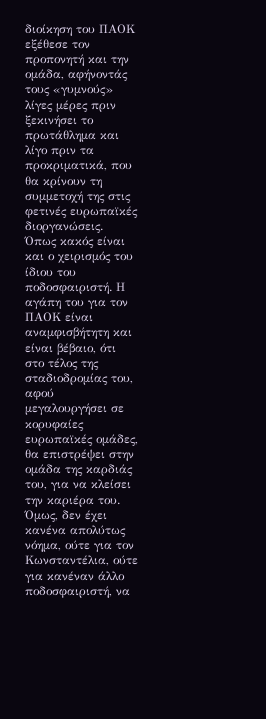διοίκηση του ΠΑΟΚ εξέθεσε τον προπονητή και την ομάδα, αφήνοντάς τους «γυμνούς» λίγες μέρες πριν ξεκινήσει το πρωτάθλημα και λίγο πριν τα προκριματικά, που θα κρίνουν τη συμμετοχή της στις φετινές ευρωπαϊκές διοργανώσεις.
Όπως κακός είναι και ο χειρισμός του ίδιου του ποδοσφαιριστή. Η αγάπη του για τον ΠΑΟΚ είναι αναμφισβήτητη και είναι βέβαιο, ότι στο τέλος της σταδιοδρομίας του, αφού μεγαλουργήσει σε κορυφαίες ευρωπαϊκές ομάδες, θα επιστρέψει στην ομάδα της καρδιάς του, για να κλείσει την καριέρα του. Όμως, δεν έχει κανένα απολύτως νόημα, ούτε για τον Κωνσταντέλια, ούτε για κανέναν άλλο ποδοσφαιριστή, να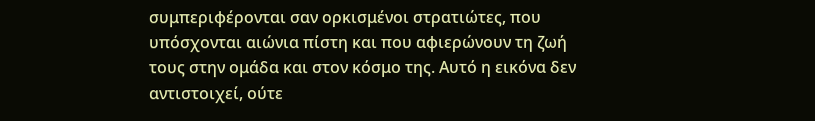συμπεριφέρονται σαν ορκισμένοι στρατιώτες, που υπόσχονται αιώνια πίστη και που αφιερώνουν τη ζωή τους στην ομάδα και στον κόσμο της. Αυτό η εικόνα δεν αντιστοιχεί, ούτε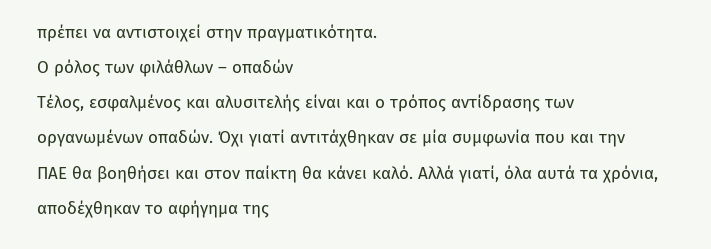πρέπει να αντιστοιχεί στην πραγματικότητα.
Ο ρόλος των φιλάθλων – οπαδών
Τέλος, εσφαλμένος και αλυσιτελής είναι και ο τρόπος αντίδρασης των οργανωμένων οπαδών. Όχι γιατί αντιτάχθηκαν σε μία συμφωνία που και την ΠΑΕ θα βοηθήσει και στον παίκτη θα κάνει καλό. Αλλά γιατί, όλα αυτά τα χρόνια, αποδέχθηκαν το αφήγημα της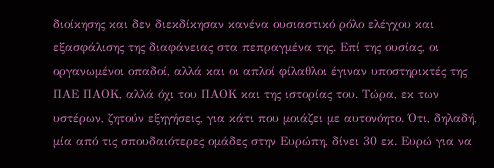διοίκησης και δεν διεκδίκησαν κανένα ουσιαστικό ρόλο ελέγχου και εξασφάλισης της διαφάνειας στα πεπραγμένα της. Επί της ουσίας, οι οργανωμένοι οπαδοί, αλλά και οι απλοί φίλαθλοι έγιναν υποστηρικτές της ΠΑΕ ΠΑΟΚ, αλλά όχι του ΠΑΟΚ και της ιστορίας του. Τώρα, εκ των υστέρων, ζητούν εξηγήσεις, για κάτι που μοιάζει με αυτονόητο. Ότι, δηλαδή, μία από τις σπουδαιότερες ομάδες στην Ευρώπη, δίνει 30 εκ. Ευρώ για να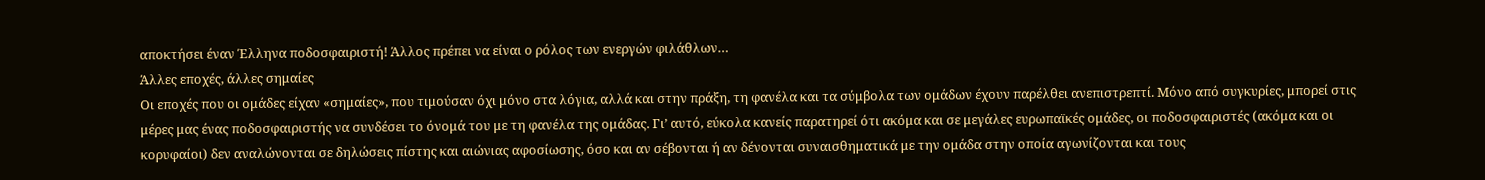αποκτήσει έναν Έλληνα ποδοσφαιριστή! Άλλος πρέπει να είναι ο ρόλος των ενεργών φιλάθλων…
Άλλες εποχές, άλλες σημαίες
Οι εποχές που οι ομάδες είχαν «σημαίες», που τιμούσαν όχι μόνο στα λόγια, αλλά και στην πράξη, τη φανέλα και τα σύμβολα των ομάδων έχουν παρέλθει ανεπιστρεπτί. Μόνο από συγκυρίες, μπορεί στις μέρες μας ένας ποδοσφαιριστής να συνδέσει το όνομά του με τη φανέλα της ομάδας. Γι’ αυτό, εύκολα κανείς παρατηρεί ότι ακόμα και σε μεγάλες ευρωπαϊκές ομάδες, οι ποδοσφαιριστές (ακόμα και οι κορυφαίοι) δεν αναλώνονται σε δηλώσεις πίστης και αιώνιας αφοσίωσης, όσο και αν σέβονται ή αν δένονται συναισθηματικά με την ομάδα στην οποία αγωνίζονται και τους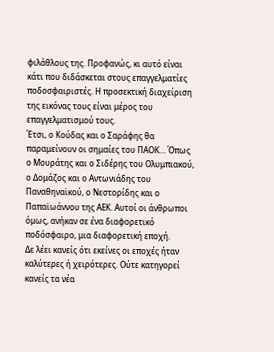φιλάθλους της. Προφανώς, κι αυτό είναι κάτι που διδάσκεται στους επαγγελματίες ποδοσφαιριστές. Η προσεκτική διαχείριση της εικόνας τους είναι μέρος του επαγγελματισμού τους.
Έτσι, ο Κούδας και ο Σαράφης θα παραμείνουν οι σημαίες του ΠΑΟΚ… Όπως ο Μουράτης και ο Σιδέρης του Ολυμπιακού, ο Δομάζος και ο Αντωνιάδης του Παναθηναϊκού, ο Νεστορίδης και ο Παπαϊωάννου της ΑΕΚ. Αυτοί οι άνθρωποι όμως, ανήκαν σε ένα διαφορετικό ποδόσφαιρο, μια διαφορετική εποχή.
Δε λέει κανείς ότι εκείνες οι εποχές ήταν καλύτερες ή χειρότερες. Ούτε κατηγορεί κανείς τα νέα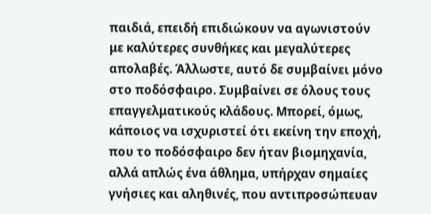παιδιά, επειδή επιδιώκουν να αγωνιστούν με καλύτερες συνθήκες και μεγαλύτερες απολαβές. Άλλωστε, αυτό δε συμβαίνει μόνο στο ποδόσφαιρο. Συμβαίνει σε όλους τους επαγγελματικούς κλάδους. Μπορεί, όμως, κάποιος να ισχυριστεί ότι εκείνη την εποχή, που το ποδόσφαιρο δεν ήταν βιομηχανία, αλλά απλώς ένα άθλημα, υπήρχαν σημαίες γνήσιες και αληθινές, που αντιπροσώπευαν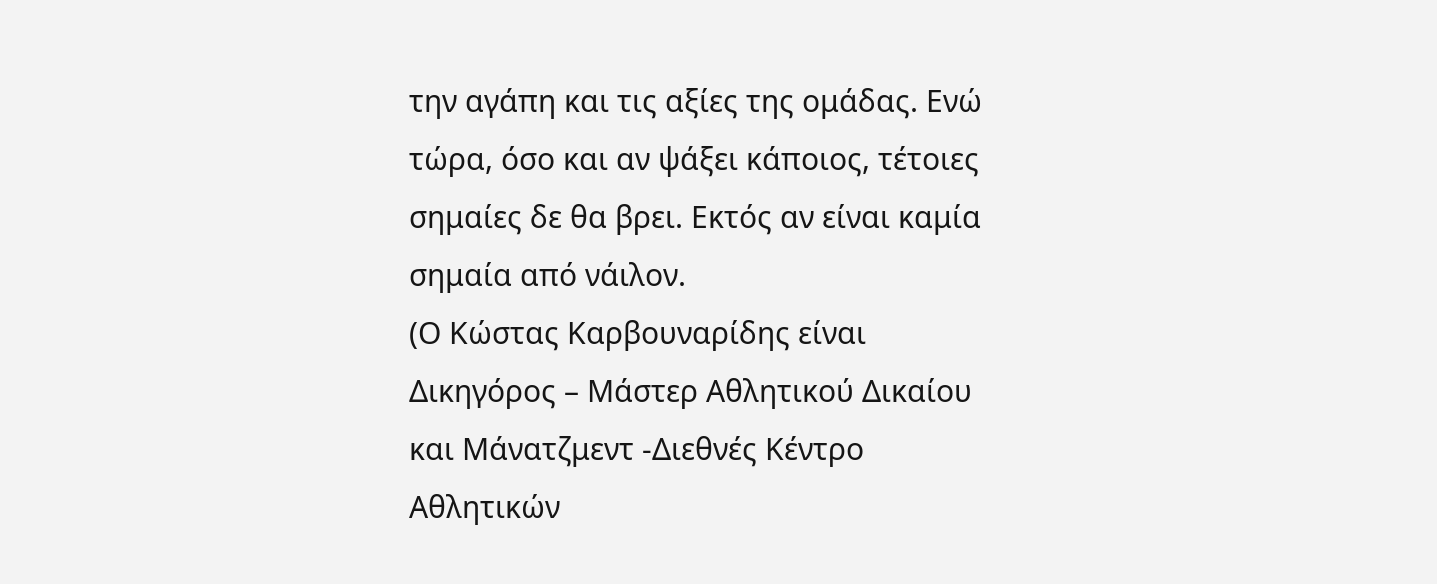την αγάπη και τις αξίες της ομάδας. Ενώ τώρα, όσο και αν ψάξει κάποιος, τέτοιες σημαίες δε θα βρει. Εκτός αν είναι καμία σημαία από νάιλον.
(Ο Κώστας Καρβουναρίδης είναι Δικηγόρος – Μάστερ Αθλητικού Δικαίου και Μάνατζμεντ -Διεθνές Κέντρο Αθλητικών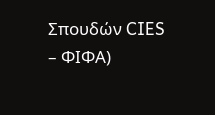Σπουδών CIES – ΦΙΦΑ)